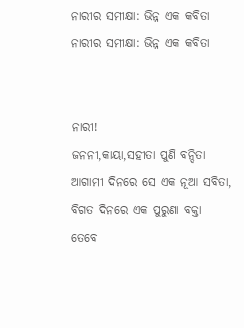ନାରୀର ସମୀକ୍ଷା: ଭିନ୍ନ ଏକ କବିତା
ନାରୀର ସମୀକ୍ଷା: ଭିନ୍ନ ଏକ କବିତା


ନାରୀ!
ଜନନୀ,କାୟା,ସହୀତା ପୁଣି ବନ୍ଦିତା
ଆଗାମୀ ଦିନରେ ସେ ଏକ ନୂଆ ସବିତା,
ବିଗତ ଦିନରେ ଏକ ପୁରୁଣା ବକ୍ତା
ତେବେ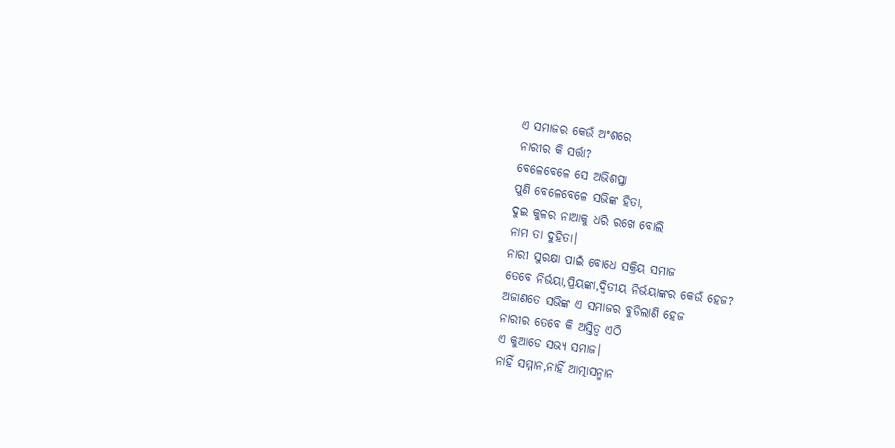ଏ ସମାଜର କେଉଁ ଅଂଶରେ
ନାରୀର କି ସର୍ତ୍ତା?
ବେଳେବେଳେ ସେ ଅଭିଶପ୍ତା
ପୁଣି ବେଳେବେଳେ ସଭିଙ୍କ ହିତା,
ଦୁଇ କୁଳର ନାଆକୁ ଧରି ରଖେ ବୋଲି
ନାମ ତା ଦୁହିତା।
ନାରୀ ସୁରକ୍ଷା ପାଇଁ ବୋଧେ ସକ୍ରିୟ ସମାଜ
ତେବେ ନିର୍ଭୟା,ପ୍ରିୟଙ୍କା,ଦ୍ଵିତୀୟ ନିର୍ଭୟାଙ୍କର କେଉଁ ହେଜ?
ଅଜାଣତେ ସଭିଙ୍କ ଏ ସମାଜର ବୁଡିଲାଣି ହେଜ
ନାରୀର ତେବେ କି ଅସ୍ତିତ୍ବ ଏଠି
ଏ କୁଆଡେ ସଭ୍ୟ ସମାଜ।
ନାହିଁ ସମ୍ମାନ,ନାହିଁ ଆତ୍ମାସନ୍ମାନ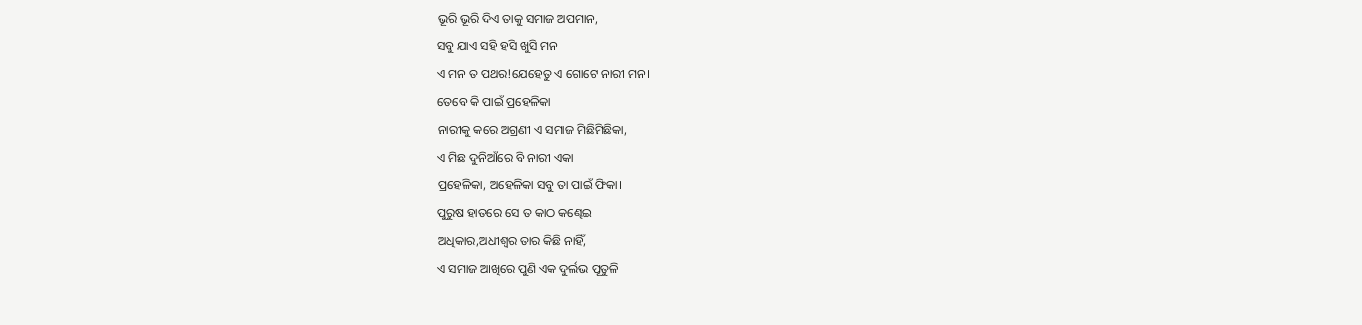ଭୂରି ଭୂରି ଦିଏ ତାକୁ ସମାଜ ଅପମାନ,
ସବୁ ଯାଏ ସହି ହସି ଖୁସି ମନ
ଏ ମନ ତ ପଥର!ଯେହେତୁ ଏ ଗୋଟେ ନାରୀ ମନ।
ତେବେ କି ପାଇଁ ପ୍ରହେଳିକା
ନାରୀକୁ କରେ ଅଗ୍ରଣୀ ଏ ସମାଜ ମିଛିମିଛିକା,
ଏ ମିଛ ଦୁନିଆଁରେ ବି ନାରୀ ଏକା
ପ୍ରହେଳିକା, ଅହେଳିକା ସବୁ ତା ପାଇଁ ଫିକା।
ପୁରୁଷ ହାତରେ ସେ ତ କାଠ କଣ୍ଢେଇ
ଅଧିକାର,ଅଧୀଶ୍ଵର ତାର କିଛି ନାହିଁ,
ଏ ସମାଜ ଆଖିରେ ପୁଣି ଏକ ଦୁର୍ଲଭ ପୂତୁଳି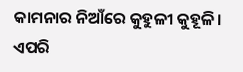କାମନାର ନିଆଁରେ କୁହୁଳୀ କୁହୂଳି।
ଏପରି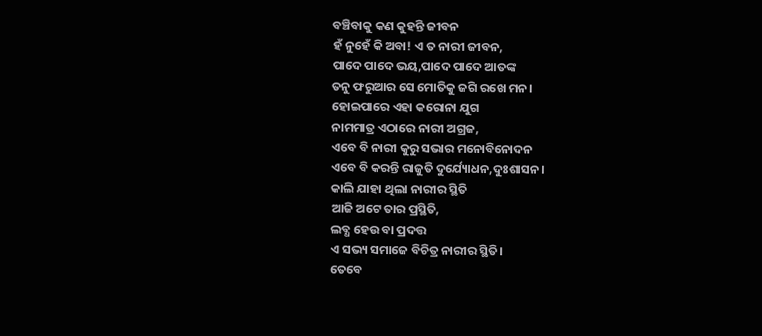ବଞ୍ଚିବାକୁ କଣ କୁହନ୍ତି ଜୀବନ
ହଁ ନୁହେଁ କି ଅବା! ଏ ତ ନାରୀ ଜୀବନ,
ପାଦେ ପାଦେ ଭୟ,ପାଦେ ପାଦେ ଆତଙ୍କ
ତନୁ ଫରୁଆର ସେ ମୋତିକୁ ଜଗି ରଖେ ମନ।
ହୋଇପାରେ ଏହା କରୋନା ଯୁଗ
ନାମମାତ୍ର ଏଠାରେ ନାରୀ ଅଗ୍ରଜ,
ଏବେ ବି ନାରୀ କୁରୁ ସଭାର ମନୋବିନୋଦନ
ଏବେ ବି କରନ୍ତି ରାଜୁତି ଦୁର୍ଯ୍ୟୋଧନ,ଦୁଃଶାସନ।
କାଲି ଯାହା ଥିଲା ନାରୀର ସ୍ଥିତି
ଆଜି ଅଟେ ତାର ପ୍ରସ୍ଥିତି,
ଲବ୍ଧ ହେଉ ବା ପ୍ରଦତ୍ତ
ଏ ସଭ୍ୟ ସମାଜେ ବିଚିତ୍ର ନାରୀର ସ୍ଥିତି।
ତେବେ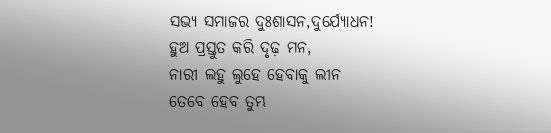ସଭ୍ୟ ସମାଜର ଦୁଃଶାସନ,ଦୁର୍ଯ୍ୟୋଧନ!
ହୁଅ ପ୍ରସ୍ତୁତ କରି ଦୃଢ଼ ମନ,
ନାରୀ ଲହୁ ଲୁହେ ହେବାକୁ ଲୀନ
ତେବେ ହେବ ତୁମ୍ଭ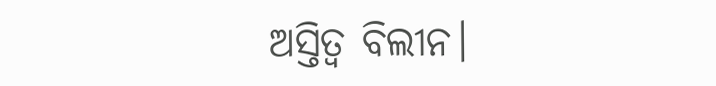ଅସ୍ତିତ୍ବ ବିଲୀନ।